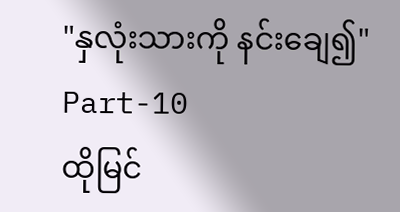"နှလုံးသားကို နင်းချေ၍"
Part-10
ထိုမြင်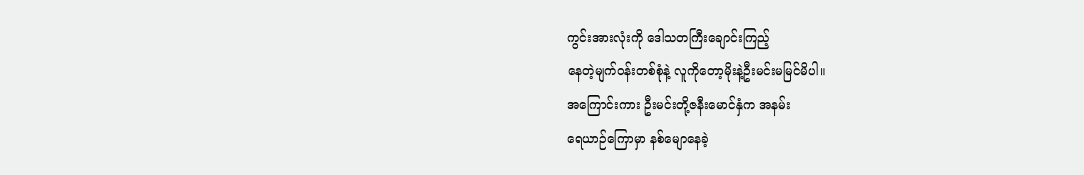ကွင်းအားလုံးကို ဒေါသတကြီးချောင်းကြည့်
နေတဲ့မျက်ဝန်းတစ်စုံနဲ့ လူကိုတော့မိုးနဲ့ဦးမင်းမမြင်မိပါ။
အကြောင်းကား ဦးမင်းတို့ဇနီးမောင်နှံက အနမ်း
ရေယာဉ်ကြောမှာ နစ်မျောနေခဲ့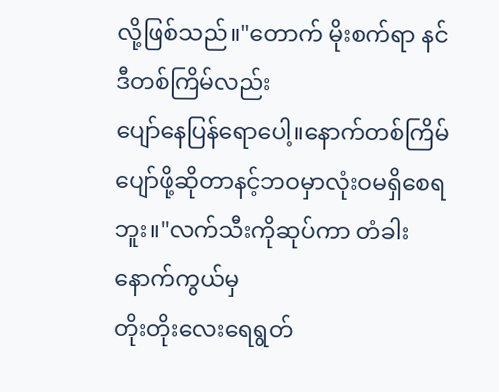လို့ဖြစ်သည်။"တောက် မိုးစက်ရာ နင်ဒီတစ်ကြိမ်လည်း
ပျော်နေပြန်ရောပေါ့။နောက်တစ်ကြိမ်
ပျော်ဖို့ဆိုတာနင့်ဘဝမှာလုံးဝမရှိစေရဘူး။"လက်သီးကိုဆုပ်ကာ တံခါးနောက်ကွယ်မှ
တိုးတိုးလေးရေရွတ်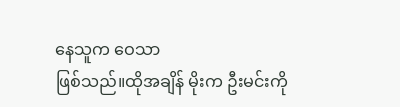နေသူက ဝေသာ
ဖြစ်သည်။ထိုအချိန် မိုးက ဦးမင်းကို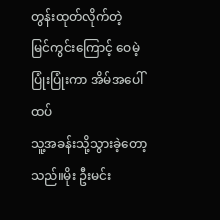တွန်းထုတ်လိုက်တဲ့
မြင်ကွင်းကြောင့် ဝေမဲ့ပြုံးပြုံးကာ အိမ်အပေါ်ထပ်
သူ့အခန်းသို့သွားခဲ့တော့သည်။မိုး ဦးမင်း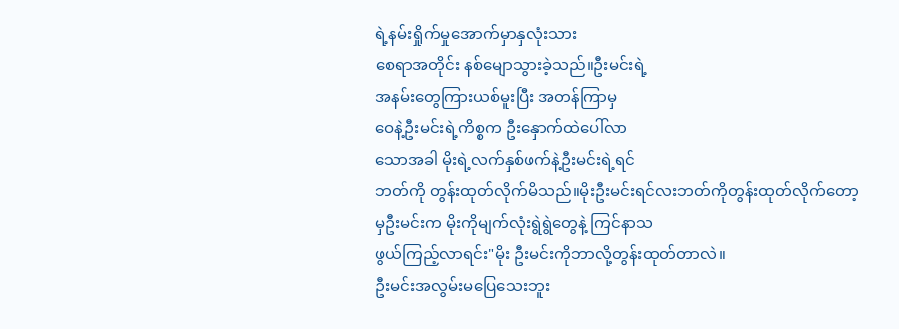ရဲ့နမ်းရှိုက်မှုအောက်မှာနှလုံးသား
စေရာအတိုင်း နစ်မျောသွားခဲ့သည်။ဦးမင်းရဲ့
အနမ်းတွေကြားယစ်မူးပြီး အတန်ကြာမှ
ဝေနဲ့ဦးမင်းရဲ့ကိစ္စက ဦးနှောက်ထဲပေါ်လာ
သောအခါ မိုးရဲ့လက်နှစ်ဖက်နဲ့ဦးမင်းရဲ့ရင်
ဘတ်ကို တွန်းထုတ်လိုက်မိသည်။မိုးဦးမင်းရင်လးဘတ်ကိုတွန်းထုတ်လိုက်တော့
မှဦးမင်းက မိုးကိုမျက်လုံးရွဲရွဲတွေနဲ့ ကြင်နာသ
ဖွယ်ကြည့်လာရင်း"မိုး ဦးမင်းကိုဘာလို့တွန်းထုတ်တာလဲ။
ဦးမင်းအလွမ်းမပြေသေးဘူး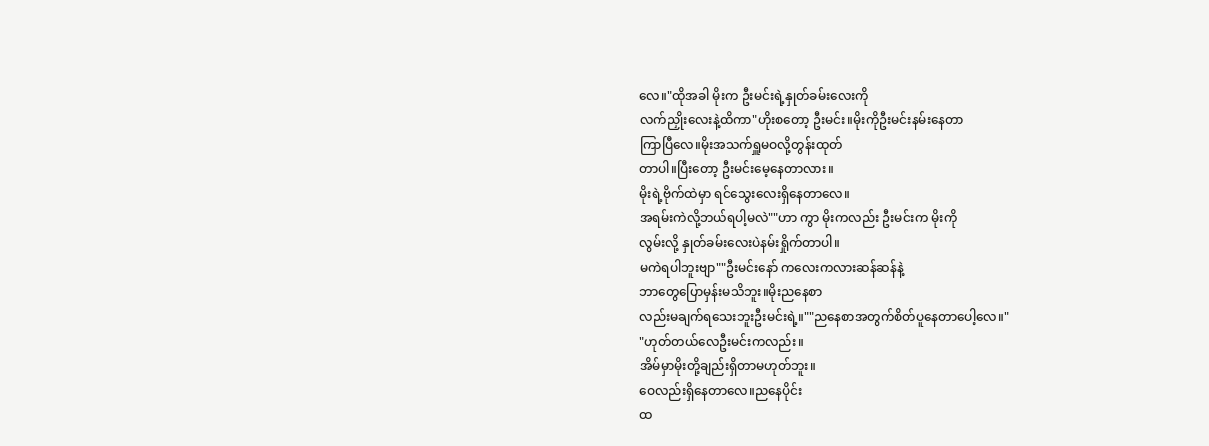လေ။"ထိုအခါ မိုးက ဦးမင်းရဲ့နှုတ်ခမ်းလေးကို
လက်ညှိုးလေးနဲ့ထိကာ"ဟိုးစတော့ ဦးမင်း။မိုးကိုဦးမင်းနမ်းနေတာ
ကြာပြီလေ။မိုးအသက်ရှူမဝလို့တွန်းထုတ်
တာပါ။ပြီးတော့ ဦးမင်းမေ့နေတာလား။
မိုးရဲ့ဗိုက်ထဲမှာ ရင်သွေးလေးရှိနေတာလေ။
အရမ်းကဲလို့ဘယ်ရပါ့မလဲ""ဟာ ကွာ မိုးကလည်း ဦးမင်းက မိုးကို
လွမ်းလို့ နှုတ်ခမ်းလေးပဲနမ်းရှိုက်တာပါ။
မကဲရပါဘူးဗျာ""ဦးမင်းနော် ကလေးကလားဆန်ဆန်နဲ့
ဘာတွေပြောမှန်းမသိဘူး။မိုးညနေစာ
လည်းမချက်ရသေးဘူးဦးမင်းရဲ့။""ညနေစာအတွက်စိတ်ပူနေတာပေါ့လေ။"
"ဟုတ်တယ်လေဦးမင်းကလည်း။
အိမ်မှာမိုးတို့ချည်းရှိတာမဟုတ်ဘူး။
ဝေလည်းရှိနေတာလေ။ညနေပိုင်း
ထ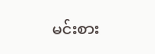မင်းစား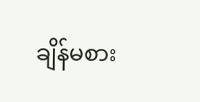ချိန်မစား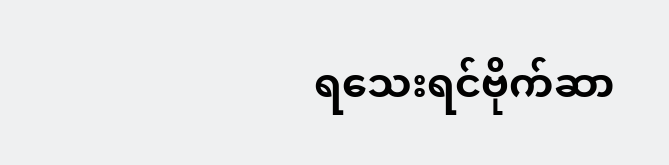ရသေးရင်ဗိုက်ဆာ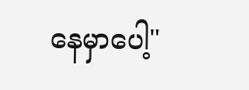နေမှာပေါ့"